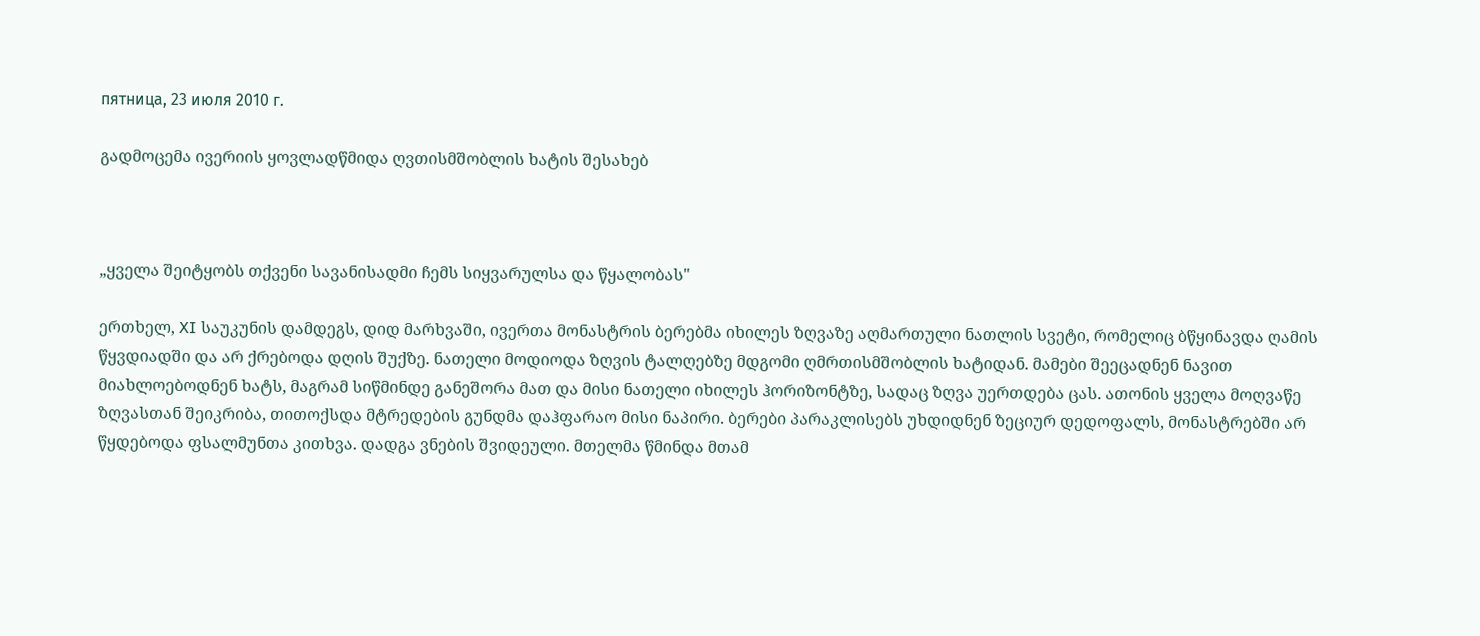пятница, 23 июля 2010 г.

გადმოცემა ივერიის ყოვლადწმიდა ღვთისმშობლის ხატის შესახებ



„ყველა შეიტყობს თქვენი სავანისადმი ჩემს სიყვარულსა და წყალობას"

ერთხელ, XI საუკუნის დამდეგს, დიდ მარხვაში, ივერთა მონასტრის ბერებმა იხილეს ზღვაზე აღმართული ნათლის სვეტი, რომელიც ბწყინავდა ღამის წყვდიადში და არ ქრებოდა დღის შუქზე. ნათელი მოდიოდა ზღვის ტალღებზე მდგომი ღმრთისმშობლის ხატიდან. მამები შეეცადნენ ნავით მიახლოებოდნენ ხატს, მაგრამ სიწმინდე განეშორა მათ და მისი ნათელი იხილეს ჰორიზონტზე, სადაც ზღვა უერთდება ცას. ათონის ყველა მოღვაწე ზღვასთან შეიკრიბა, თითოქსდა მტრედების გუნდმა დაჰფარაო მისი ნაპირი. ბერები პარაკლისებს უხდიდნენ ზეციურ დედოფალს, მონასტრებში არ წყდებოდა ფსალმუნთა კითხვა. დადგა ვნების შვიდეული. მთელმა წმინდა მთამ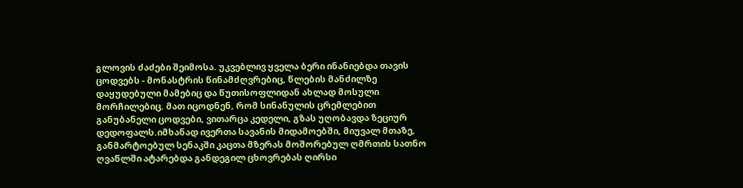გლოვის ძაძები შეიმოსა. უკვებლივ ყველა ბერი ინანიებდა თავის ცოდვებს - მონასტრის წინამძღვრებიც, წლების მანძილზე დაყუდებული მამებიც და წუთისოფლიდან ახლად მოსული მორჩილებიც. მათ იცოდნენ, რომ სინანულის ცრემლებით განუბანელი ცოდვები, ვითარცა კედელი, გზას უღობავდა ზეციურ დედოფალს.იმხანად ივერთა სავანის მიდამოებში, მიუვალ მთაზე, განმარტოებულ სენაკში კაცთა მზერას მოშორებულ ღმრთის სათნო ღვაწლში ატარებდა განდეგილ ცხოვრებას ღირსი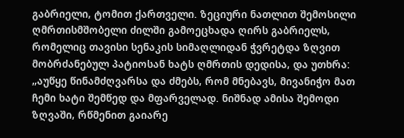გაბრიელი, ტომით ქართველი. ზეციური ნათლით შემოსილი ღმრთისმშობელი ძილში გამოეცხადა ღირს გაბრიელს, რომელიც თავისი სენაკის სიმაღლიდან ჭვრეტდა ზღვით მობრძანებულ პატიოსან ხატს ღმრთის დედისა, და უთხრა: „აუწყე წინამძღვარსა და ძმებს, რომ მნებავს, მივანიჭო მათ ჩემი ხატი შემწედ და მფარველად. ნიშნად ამისა შემოდი ზღვაში, რწმენით გაიარე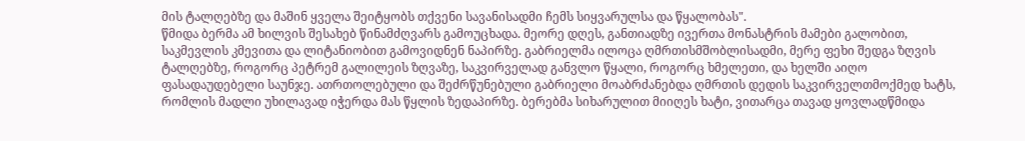მის ტალღებზე და მაშინ ყველა შეიტყობს თქვენი სავანისადმი ჩემს სიყვარულსა და წყალობას".
წმიდა ბერმა ამ ხილვის შესახებ წინამძღვარს გამოუცხადა. მეორე დღეს, განთიადზე ივერთა მონასტრის მამები გალობით, საკმევლის კმევითა და ლიტანიობით გამოვიდნენ ნაპირზე. გაბრიელმა ილოცა ღმრთისმშობლისადმი, მერე ფეხი შედგა ზღვის ტალღებზე, როგორც პეტრემ გალილეის ზღვაზე, საკვირველად განვლო წყალი, როგორც ხმელეთი, და ხელში აიღო ფასადაუდებელი საუნჯე. ათრთოლებული და შეძრწუნებული გაბრიელი მოაბრძანებდა ღმრთის დედის საკვირველთმოქმედ ხატს, რომლის მადლი უხილავად იჭერდა მას წყლის ზედაპირზე. ბერებმა სიხარულით მიიღეს ხატი, ვითარცა თავად ყოვლადწმიდა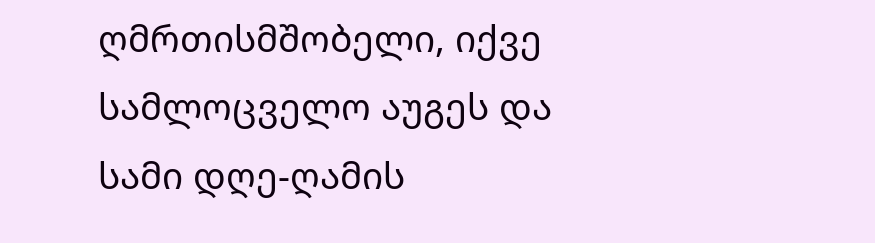ღმრთისმშობელი, იქვე სამლოცველო აუგეს და სამი დღე-ღამის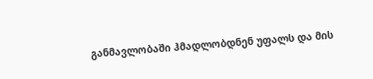განმავლობაში ჰმადლობდნენ უფალს და მის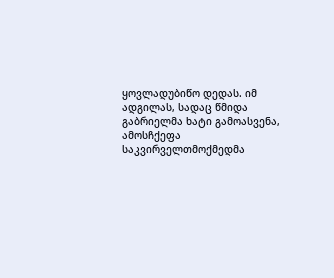ყოვლადუბიწო დედას. იმ ადგილას, სადაც წმიდა გაბრიელმა ხატი გამოასვენა, ამოსჩქეფა საკვირველთმოქმედმა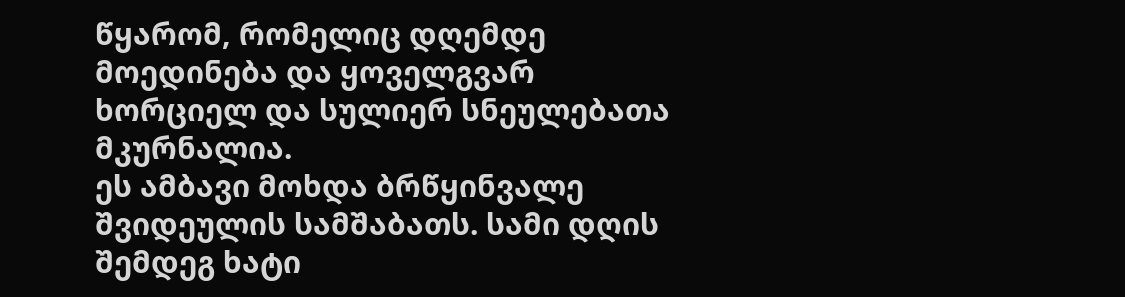წყარომ, რომელიც დღემდე მოედინება და ყოველგვარ ხორციელ და სულიერ სნეულებათა მკურნალია.
ეს ამბავი მოხდა ბრწყინვალე შვიდეულის სამშაბათს. სამი დღის შემდეგ ხატი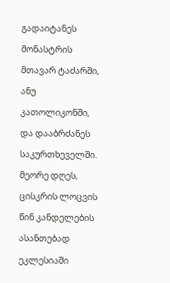გადაიტანეს მონასტრის მთავარ ტაძარში, ანუ კათოლიკონში, და დააბრძანეს საკურთხეველში. მეორე დღეს, ცისკრის ლოცვის წინ კანდელების ასანთებად ეკლესიაში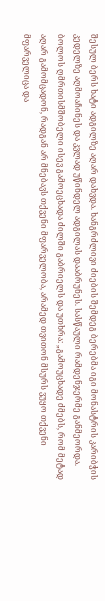შესულ ბერს ხატი ადგილზე აღარ დახვდა. ხანგრძლივი ძიების შემდეგ ბერებმა იგი მონასტრის კარიბჭის კედელზე აღმოაჩინეს და კვლად უწინდელ ადგილას დააბრუნეს. სასწაული რამდენჯერმე განმეორდა. ბოლოს ღმრთისმშობელი ისევ გამოეცხადა ძილში გაბრიელს და უთხრა: „გამოუცხადე ძმებს, რომ მეტად აღარ გამომცადონ, რადგან არ მნებავს თქვენი მფარველობა, არამედ თვითონ მსურს ვუყო თქვენი მფარველიცა და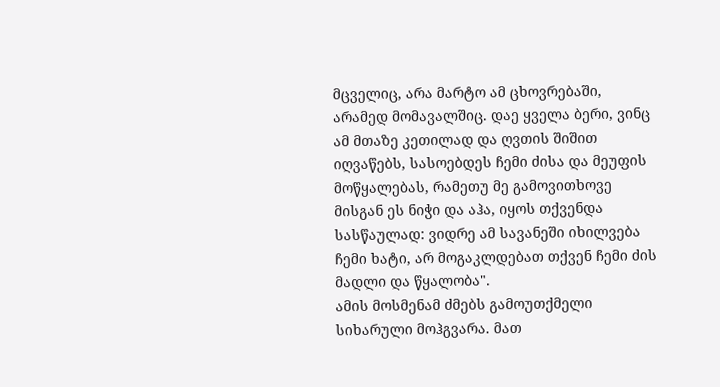მცველიც, არა მარტო ამ ცხოვრებაში, არამედ მომავალშიც. დაე ყველა ბერი, ვინც ამ მთაზე კეთილად და ღვთის შიშით იღვაწებს, სასოებდეს ჩემი ძისა და მეუფის მოწყალებას, რამეთუ მე გამოვითხოვე მისგან ეს ნიჭი და აჰა, იყოს თქვენდა სასწაულად: ვიდრე ამ სავანეში იხილვება ჩემი ხატი, არ მოგაკლდებათ თქვენ ჩემი ძის მადლი და წყალობა".
ამის მოსმენამ ძმებს გამოუთქმელი სიხარული მოჰგვარა. მათ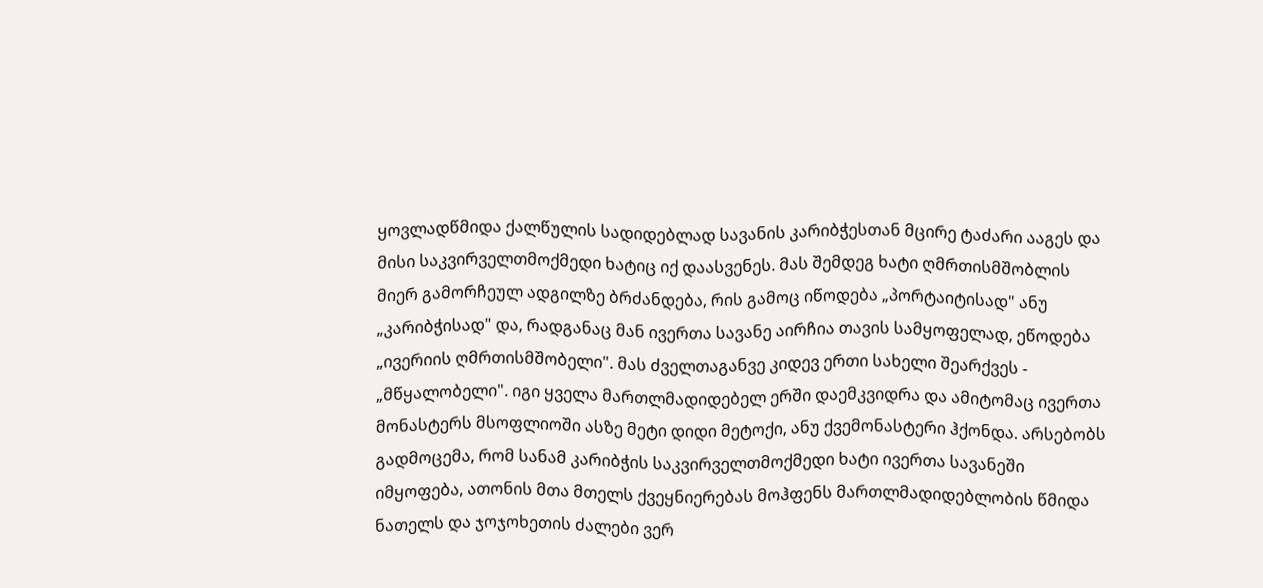ყოვლადწმიდა ქალწულის სადიდებლად სავანის კარიბჭესთან მცირე ტაძარი ააგეს და მისი საკვირველთმოქმედი ხატიც იქ დაასვენეს. მას შემდეგ ხატი ღმრთისმშობლის მიერ გამორჩეულ ადგილზე ბრძანდება, რის გამოც იწოდება „პორტაიტისად" ანუ „კარიბჭისად" და, რადგანაც მან ივერთა სავანე აირჩია თავის სამყოფელად, ეწოდება „ივერიის ღმრთისმშობელი". მას ძველთაგანვე კიდევ ერთი სახელი შეარქვეს - „მწყალობელი". იგი ყველა მართლმადიდებელ ერში დაემკვიდრა და ამიტომაც ივერთა მონასტერს მსოფლიოში ასზე მეტი დიდი მეტოქი, ანუ ქვემონასტერი ჰქონდა. არსებობს გადმოცემა, რომ სანამ კარიბჭის საკვირველთმოქმედი ხატი ივერთა სავანეში იმყოფება, ათონის მთა მთელს ქვეყნიერებას მოჰფენს მართლმადიდებლობის წმიდა ნათელს და ჯოჯოხეთის ძალები ვერ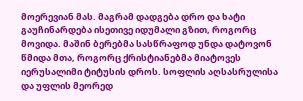მოერევიან მას. მაგრამ დადგება დრო და ხატი გაუჩინარდება ისეთივე იდუმალი გზით, როგორც მოვიდა. მაშინ ბერებმა სასწრაფოდ უნდა დატოვონ წმიდა მთა, როგორც ქრისტიანებმა მიატოვეს იერუსალიმი ტიტუსის დროს. სოფლის აღსასრულისა და უფლის მეორედ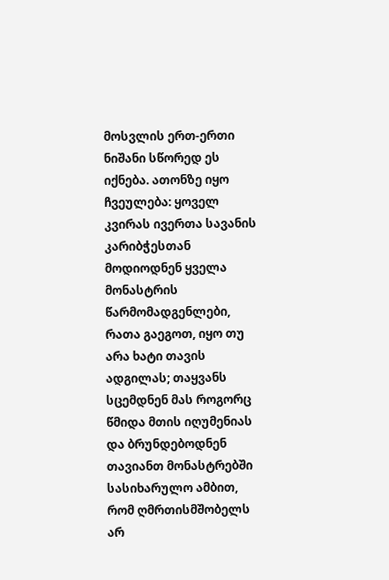მოსვლის ერთ-ერთი ნიშანი სწორედ ეს იქნება. ათონზე იყო ჩვეულება: ყოველ კვირას ივერთა სავანის კარიბჭესთან მოდიოდნენ ყველა მონასტრის წარმომადგენლები, რათა გაეგოთ, იყო თუ არა ხატი თავის ადგილას; თაყვანს სცემდნენ მას როგორც წმიდა მთის იღუმენიას და ბრუნდებოდნენ თავიანთ მონასტრებში სასიხარულო ამბით, რომ ღმრთისმშობელს არ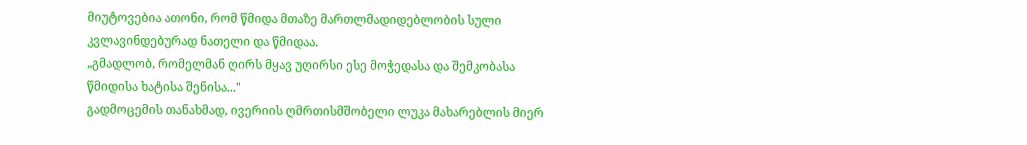მიუტოვებია ათონი, რომ წმიდა მთაზე მართლმადიდებლობის სული კვლავინდებურად ნათელი და წმიდაა.
„გმადლობ, რომელმან ღირს მყავ უღირსი ესე მოჭედასა და შემკობასა წმიდისა ხატისა შენისა..."
გადმოცემის თანახმად, ივერიის ღმრთისმშობელი ლუკა მახარებლის მიერ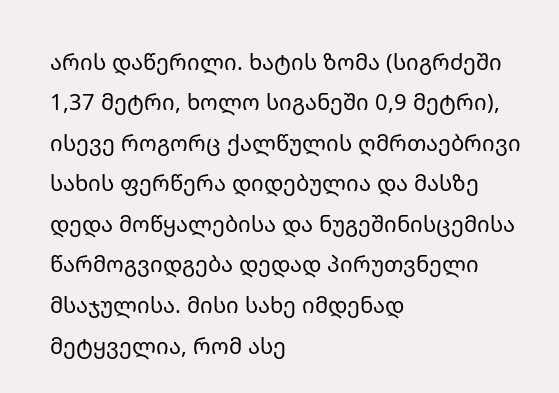არის დაწერილი. ხატის ზომა (სიგრძეში 1,37 მეტრი, ხოლო სიგანეში 0,9 მეტრი), ისევე როგორც ქალწულის ღმრთაებრივი სახის ფერწერა დიდებულია და მასზე დედა მოწყალებისა და ნუგეშინისცემისა წარმოგვიდგება დედად პირუთვნელი მსაჯულისა. მისი სახე იმდენად მეტყველია, რომ ასე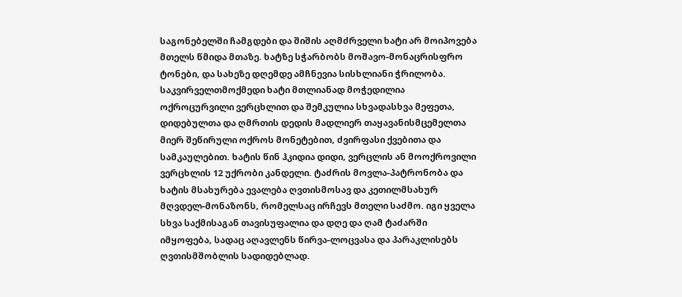საგონებელში ჩამგდები და შიშის აღმძრველი ხატი არ მოიპოვება მთელს წმიდა მთაზე. ხატზე სჭარბობს მოშავო-მონაცრისფრო ტონები, და სახეზე დღემდე ამჩნევია სისხლიანი ჭრილობა. საკვირველთმოქმედი ხატი მთლიანად მოჭედილია ოქროცურვილი ვერცხლით და შემკულია სხვადასხვა მეფეთა, დიდებულთა და ღმრთის დედის მადლიერ თაყავანისმცემელთა მიერ შეწირული ოქროს მონეტებით, ძვირფასი ქვებითა და სამკაულებით. ხატის წინ ჰკიდია დიდი, ვერცლის ან მოოქროვილი ვერცხლის 12 უქრობი კანდელი. ტაძრის მოვლა-პატრონობა და ხატის მსახურება ევალება ღვთისმოსავ და კეთილმსახურ მღვდელ-მონაზონს, რომელსაც ირჩევს მთელი საძმო. იგი ყველა სხვა საქმისაგან თავისუფალია და დღე და ღამ ტაძარში იმყოფება, სადაც აღავლენს წირვა-ლოცვასა და პარაკლისებს ღვთისმშობლის სადიდებლად.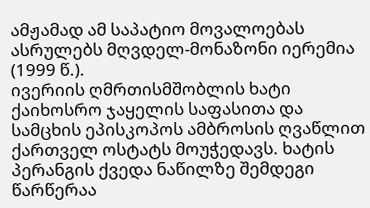ამჟამად ამ საპატიო მოვალოებას ასრულებს მღვდელ-მონაზონი იერემია (1999 წ.).
ივერიის ღმრთისმშობლის ხატი ქაიხოსრო ჯაყელის საფასითა და სამცხის ეპისკოპოს ამბროსის ღვაწლით ქართველ ოსტატს მოუჭედავს. ხატის პერანგის ქვედა ნაწილზე შემდეგი წარწერაა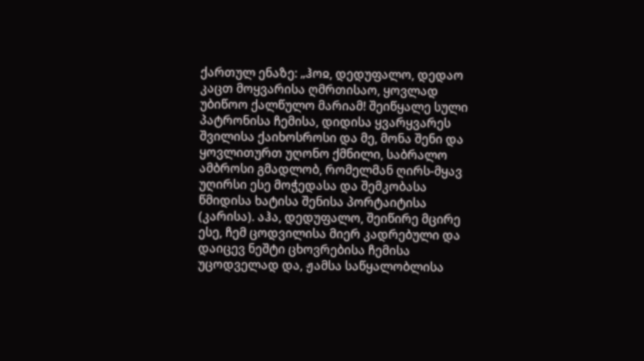ქართულ ენაზე: „ჰოჲ, დედუფალო, დედაო კაცთ მოყვარისა ღმრთისაო, ყოვლად უბიწოო ქალწულო მარიამ! შეიწყალე სული პატრონისა ჩემისა, დიდისა ყვარყვარეს შვილისა ქაიხოსროსი და მე, მონა შენი და ყოვლითურთ უღონო ქმნილი, საბრალო ამბროსი გმადლობ, რომელმან ღირს-მყავ უღირსი ესე მოჭედასა და შემკობასა წმიდისა ხატისა შენისა პორტაიტისა (კარისა). აჰა, დედუფალო, შეიწირე მცირე ესე, ჩემ ცოდვილისა მიერ კადრებული და დაიცევ ნეშტი ცხოვრებისა ჩემისა უცოდველად და, ჟამსა საწყალობლისა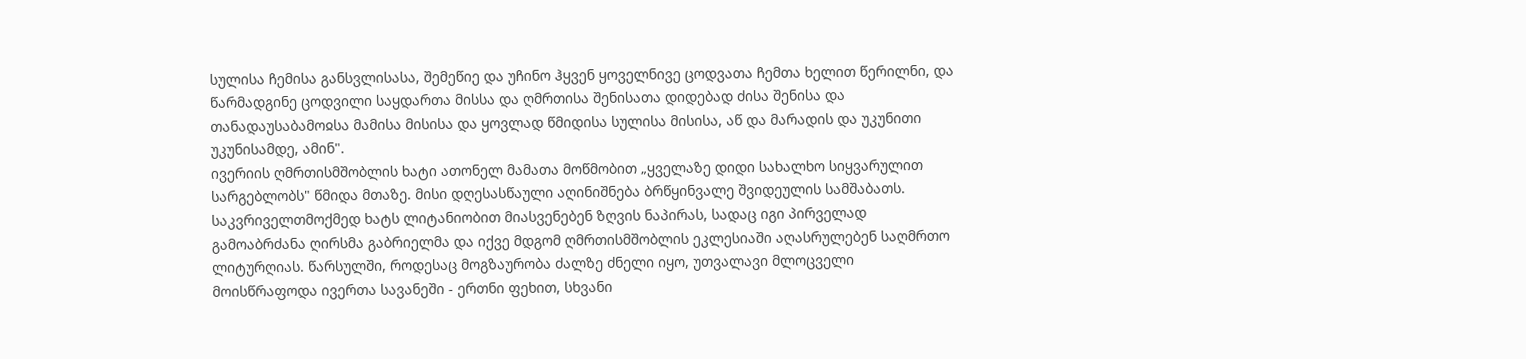სულისა ჩემისა განსვლისასა, შემეწიე და უჩინო ჰყვენ ყოველნივე ცოდვათა ჩემთა ხელით წერილნი, და წარმადგინე ცოდვილი საყდართა მისსა და ღმრთისა შენისათა დიდებად ძისა შენისა და თანადაუსაბამოჲსა მამისა მისისა და ყოვლად წმიდისა სულისა მისისა, აწ და მარადის და უკუნითი უკუნისამდე, ამინ".
ივერიის ღმრთისმშობლის ხატი ათონელ მამათა მოწმობით „ყველაზე დიდი სახალხო სიყვარულით სარგებლობს" წმიდა მთაზე. მისი დღესასწაული აღინიშნება ბრწყინვალე შვიდეულის სამშაბათს. საკვრიველთმოქმედ ხატს ლიტანიობით მიასვენებენ ზღვის ნაპირას, სადაც იგი პირველად გამოაბრძანა ღირსმა გაბრიელმა და იქვე მდგომ ღმრთისმშობლის ეკლესიაში აღასრულებენ საღმრთო ლიტურღიას. წარსულში, როდესაც მოგზაურობა ძალზე ძნელი იყო, უთვალავი მლოცველი მოისწრაფოდა ივერთა სავანეში - ერთნი ფეხით, სხვანი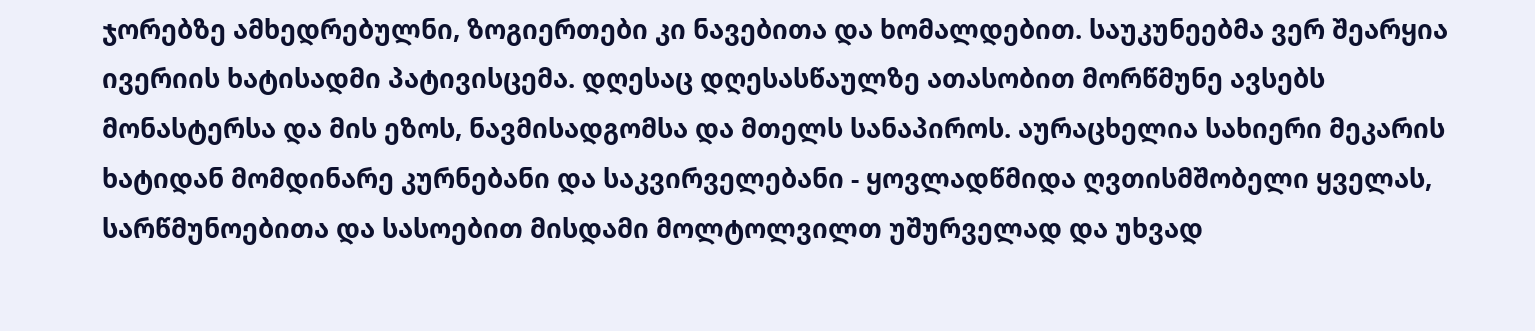ჯორებზე ამხედრებულნი, ზოგიერთები კი ნავებითა და ხომალდებით. საუკუნეებმა ვერ შეარყია ივერიის ხატისადმი პატივისცემა. დღესაც დღესასწაულზე ათასობით მორწმუნე ავსებს მონასტერსა და მის ეზოს, ნავმისადგომსა და მთელს სანაპიროს. აურაცხელია სახიერი მეკარის ხატიდან მომდინარე კურნებანი და საკვირველებანი - ყოვლადწმიდა ღვთისმშობელი ყველას, სარწმუნოებითა და სასოებით მისდამი მოლტოლვილთ უშურველად და უხვად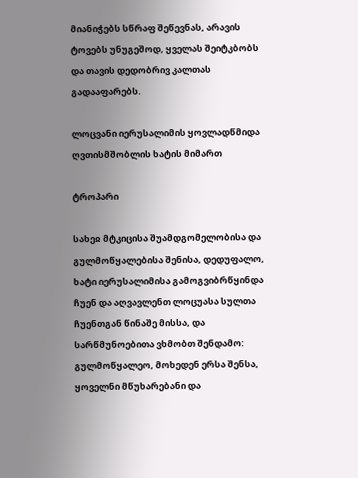მიანიჭებს სწრაფ შეწევნას, არავის ტოვებს უნუგეშოდ, ყველას შეიტკბობს და თავის დედობრივ კალთას გადააფარებს.

ლოცვანი იერუსალიმის ყოვლადწმიდა ღვთისმშობლის ხატის მიმართ

ტროპარი

სახეჲ მტკიცისა შუამდგომელობისა და გულმოწყალებისა შენისა, დედუფალო, ხატი იერუსალიმისა გამოგვიბრწყინდა ჩუენ და აღვავლენთ ლოცუასა სულთა ჩუენთგან წინაშე მისსა, და სარწმუნოებითა ვხმობთ შენდამო: გულმოწყალეო, მოხედენ ერსა შენსა, ყოველნი მწუხარებანი და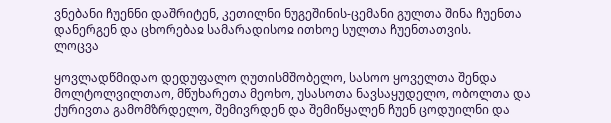ვნებანი ჩუენნი დაშრიტენ, კეთილნი ნუგეშინის-ცემანი გულთა შინა ჩუენთა დანერგენ და ცხორებაჲ სამარადისოჲ ითხოე სულთა ჩუენთათვის.
ლოცვა

ყოვლადწმიდაო დედუფალო ღუთისმშობელო, სასოო ყოველთა შენდა მოლტოლვილთაო, მწუხარეთა მეოხო, უსასოთა ნავსაყუდელო, ობოლთა და ქურივთა გამომზრდელო, შემივრდენ და შემიწყალენ ჩუენ ცოდუილნი და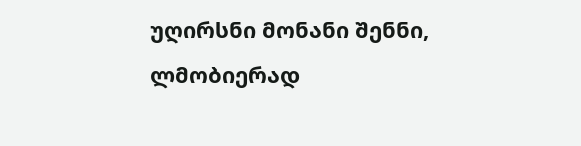უღირსნი მონანი შენნი, ლმობიერად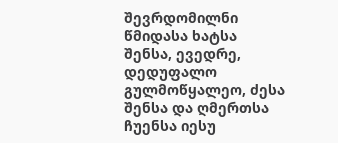შევრდომილნი წმიდასა ხატსა შენსა, ევედრე, დედუფალო გულმოწყალეო, ძესა შენსა და ღმერთსა ჩუენსა იესუ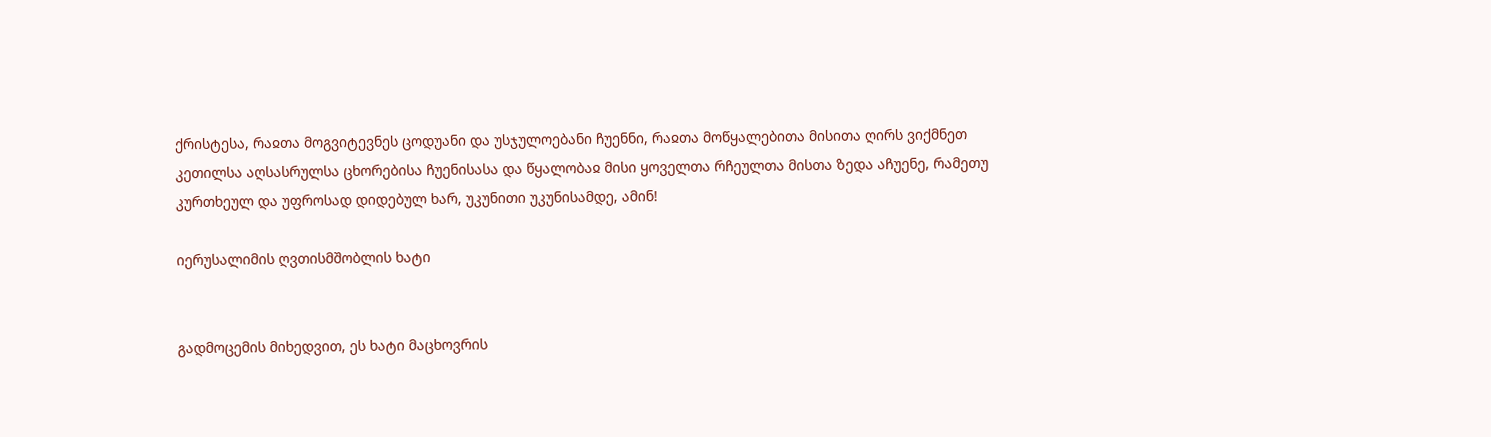ქრისტესა, რაჲთა მოგვიტევნეს ცოდუანი და უსჯულოებანი ჩუენნი, რაჲთა მოწყალებითა მისითა ღირს ვიქმნეთ კეთილსა აღსასრულსა ცხორებისა ჩუენისასა და წყალობაჲ მისი ყოველთა რჩეულთა მისთა ზედა აჩუენე, რამეთუ კურთხეულ და უფროსად დიდებულ ხარ, უკუნითი უკუნისამდე, ამინ!

იერუსალიმის ღვთისმშობლის ხატი


გადმოცემის მიხედვით, ეს ხატი მაცხოვრის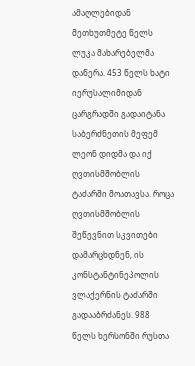ამაღლებიდან მეთხუთმეტე წელს ლუკა მახარებელმა დაწერა. 453 წელს ხატი იერუსალიმიდან ცარგრადში გადაიტანა საბერძნეთის მეფემ ლეონ დიდმა და იქ ღვთისმშობლის ტაძარში მოათავსა. როცა ღვთისმშობლის შეწევნით სკვითები დამარცხდნენ, ის კონსტანტინეპოლის ვლაქერნის ტაძარში გადააბრძანეს. 988 წელს ხერსონში რუსთა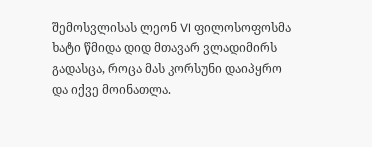შემოსვლისას ლეონ VI ფილოსოფოსმა ხატი წმიდა დიდ მთავარ ვლადიმირს გადასცა, როცა მას კორსუნი დაიპყრო და იქვე მოინათლა.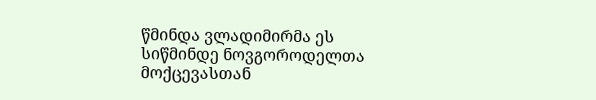წმინდა ვლადიმირმა ეს სიწმინდე ნოვგოროდელთა მოქცევასთან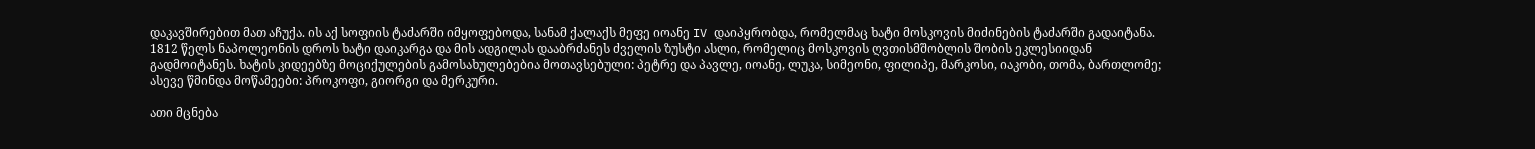დაკავშირებით მათ აჩუქა. ის აქ სოფიის ტაძარში იმყოფებოდა, სანამ ქალაქს მეფე იოანე IV დაიპყრობდა, რომელმაც ხატი მოსკოვის მიძინების ტაძარში გადაიტანა. 1812 წელს ნაპოლეონის დროს ხატი დაიკარგა და მის ადგილას დააბრძანეს ძველის ზუსტი ასლი, რომელიც მოსკოვის ღვთისმშობლის შობის ეკლესიიდან გადმოიტანეს. ხატის კიდეებზე მოციქულების გამოსახულებებია მოთავსებული: პეტრე და პავლე, იოანე, ლუკა, სიმეონი, ფილიპე, მარკოსი, იაკობი, თომა, ბართლომე; ასევე წმინდა მოწამეები: პროკოფი, გიორგი და მერკური.

ათი მცნება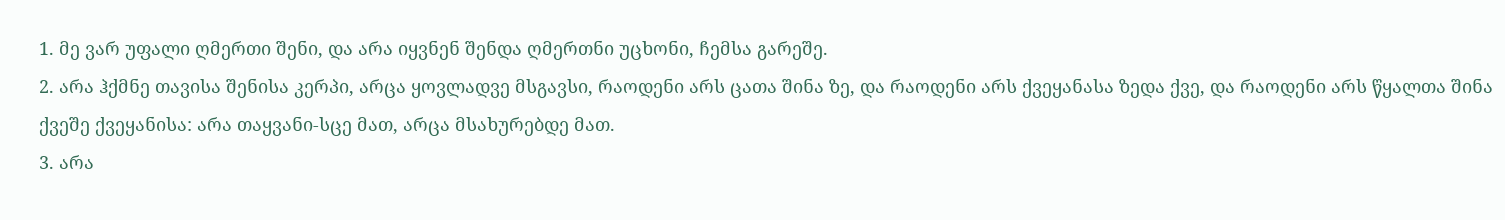1. მე ვარ უფალი ღმერთი შენი, და არა იყვნენ შენდა ღმერთნი უცხონი, ჩემსა გარეშე.
2. არა ჰქმნე თავისა შენისა კერპი, არცა ყოვლადვე მსგავსი, რაოდენი არს ცათა შინა ზე, და რაოდენი არს ქვეყანასა ზედა ქვე, და რაოდენი არს წყალთა შინა ქვეშე ქვეყანისა: არა თაყვანი-სცე მათ, არცა მსახურებდე მათ.
3. არა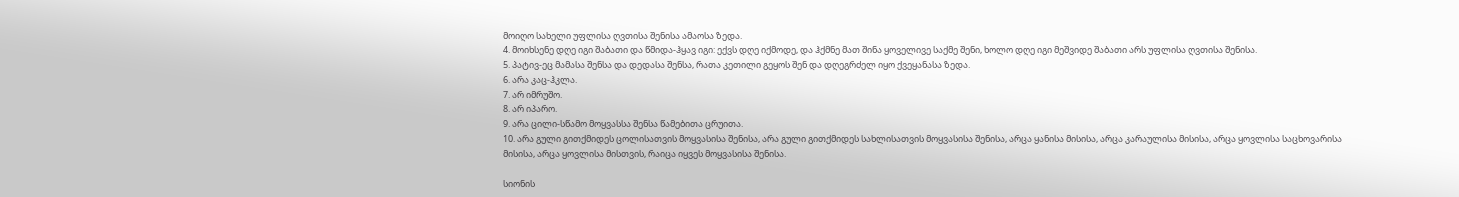მოიღო სახელი უფლისა ღვთისა შენისა ამაოსა ზედა.
4. მოიხსენე დღე იგი შაბათი და წმიდა-ჰყავ იგი: ექვს დღე იქმოდე, და ჰქმნე მათ შინა ყოველივე საქმე შენი, ხოლო დღე იგი მეშვიდე შაბათი არს უფლისა ღვთისა შენისა.
5. პატივ-ეც მამასა შენსა და დედასა შენსა, რათა კეთილი გეყოს შენ და დღეგრძელ იყო ქვეყანასა ზედა.
6. არა კაც-ჰკლა.
7. არ იმრუშო.
8. არ იპარო.
9. არა ცილი-სწამო მოყვასსა შენსა წამებითა ცრუითა.
10. არა გული გითქმიდეს ცოლისათვის მოყვასისა შენისა, არა გული გითქმიდეს სახლისათვის მოყვასისა შენისა, არცა ყანისა მისისა, არცა კარაულისა მისისა, არცა ყოვლისა საცხოვარისა მისისა, არცა ყოვლისა მისთვის, რაიცა იყვეს მოყვასისა შენისა.

სიონის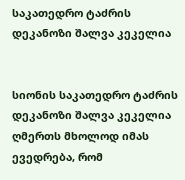საკათედრო ტაძრის დეკანოზი შალვა კეკელია


სიონის საკათედრო ტაძრის დეკანოზი შალვა კეკელია ღმერთს მხოლოდ იმას ევედრება, რომ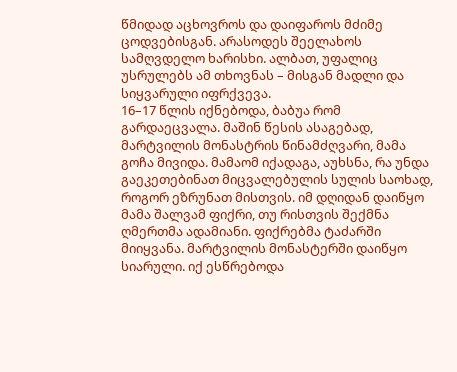წმიდად აცხოვროს და დაიფაროს მძიმე ცოდვებისგან. არასოდეს შეელახოს სამღვდელო ხარისხი. ალბათ, უფალიც უსრულებს ამ თხოვნას – მისგან მადლი და სიყვარული იფრქვევა.
16–17 წლის იქნებოდა, ბაბუა რომ გარდაეცვალა. მაშინ წესის ასაგებად, მარტვილის მონასტრის წინამძღვარი, მამა გოჩა მივიდა. მამაომ იქადაგა, აუხსნა, რა უნდა გაეკეთებინათ მიცვალებულის სულის საოხად, როგორ ეზრუნათ მისთვის. იმ დღიდან დაიწყო მამა შალვამ ფიქრი, თუ რისთვის შექმნა ღმერთმა ადამიანი. ფიქრებმა ტაძარში მიიყვანა. მარტვილის მონასტერში დაიწყო სიარული. იქ ესწრებოდა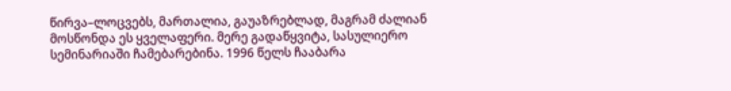წირვა–ლოცვებს, მართალია, გაუაზრებლად, მაგრამ ძალიან მოსწონდა ეს ყველაფერი. მერე გადაწყვიტა, სასულიერო სემინარიაში ჩამებარებინა. 1996 წელს ჩააბარა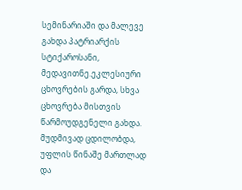სემინარიაში და მალევე გახდა პატრიარქის სტიქაროსანი, მედავითნე.ეკლესიური ცხოვრების გარდა, სხვა ცხოვრება მისთვის წარმოუდგენელი გახდა. მუდმივად ცდილობდა, უფლის წინაშე მართლად და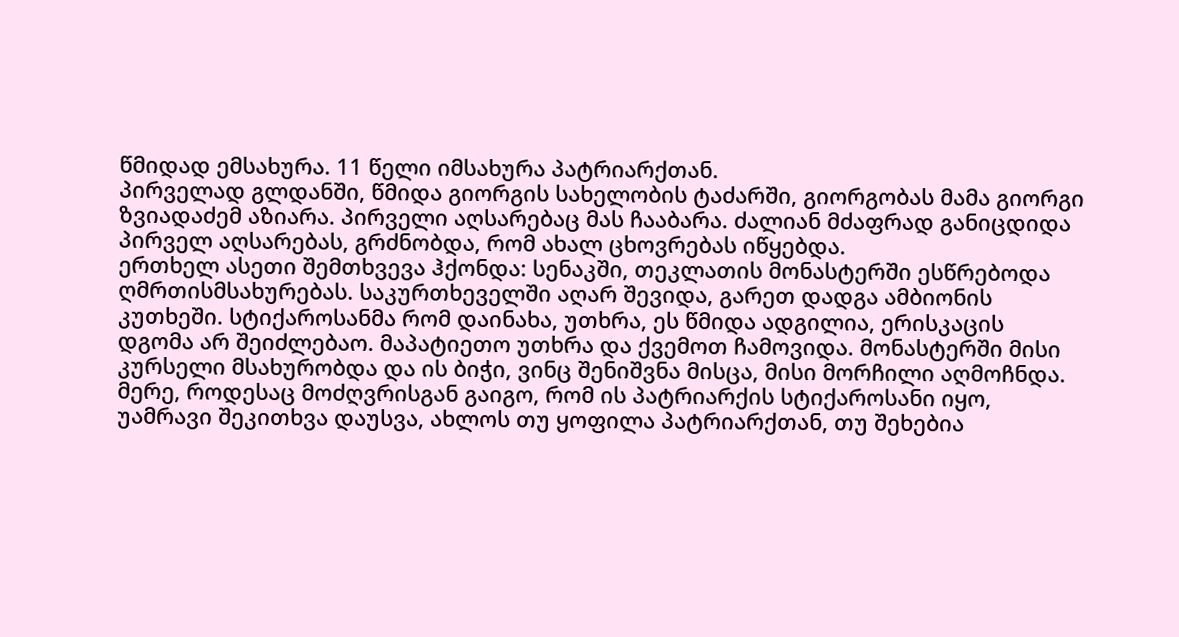წმიდად ემსახურა. 11 წელი იმსახურა პატრიარქთან.
პირველად გლდანში, წმიდა გიორგის სახელობის ტაძარში, გიორგობას მამა გიორგი ზვიადაძემ აზიარა. პირველი აღსარებაც მას ჩააბარა. ძალიან მძაფრად განიცდიდა პირველ აღსარებას, გრძნობდა, რომ ახალ ცხოვრებას იწყებდა.
ერთხელ ასეთი შემთხვევა ჰქონდა: სენაკში, თეკლათის მონასტერში ესწრებოდა ღმრთისმსახურებას. საკურთხეველში აღარ შევიდა, გარეთ დადგა ამბიონის კუთხეში. სტიქაროსანმა რომ დაინახა, უთხრა, ეს წმიდა ადგილია, ერისკაცის დგომა არ შეიძლებაო. მაპატიეთო უთხრა და ქვემოთ ჩამოვიდა. მონასტერში მისი კურსელი მსახურობდა და ის ბიჭი, ვინც შენიშვნა მისცა, მისი მორჩილი აღმოჩნდა. მერე, როდესაც მოძღვრისგან გაიგო, რომ ის პატრიარქის სტიქაროსანი იყო, უამრავი შეკითხვა დაუსვა, ახლოს თუ ყოფილა პატრიარქთან, თუ შეხებია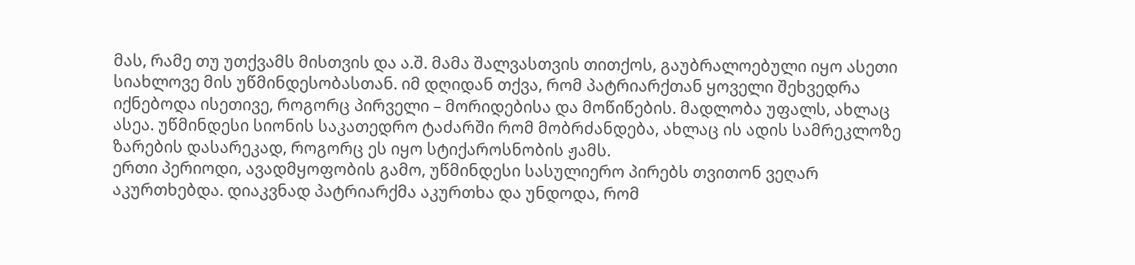მას, რამე თუ უთქვამს მისთვის და ა.შ. მამა შალვასთვის თითქოს, გაუბრალოებული იყო ასეთი სიახლოვე მის უწმინდესობასთან. იმ დღიდან თქვა, რომ პატრიარქთან ყოველი შეხვედრა იქნებოდა ისეთივე, როგორც პირველი – მორიდებისა და მოწიწების. მადლობა უფალს, ახლაც ასეა. უწმინდესი სიონის საკათედრო ტაძარში რომ მობრძანდება, ახლაც ის ადის სამრეკლოზე ზარების დასარეკად, როგორც ეს იყო სტიქაროსნობის ჟამს.
ერთი პერიოდი, ავადმყოფობის გამო, უწმინდესი სასულიერო პირებს თვითონ ვეღარ აკურთხებდა. დიაკვნად პატრიარქმა აკურთხა და უნდოდა, რომ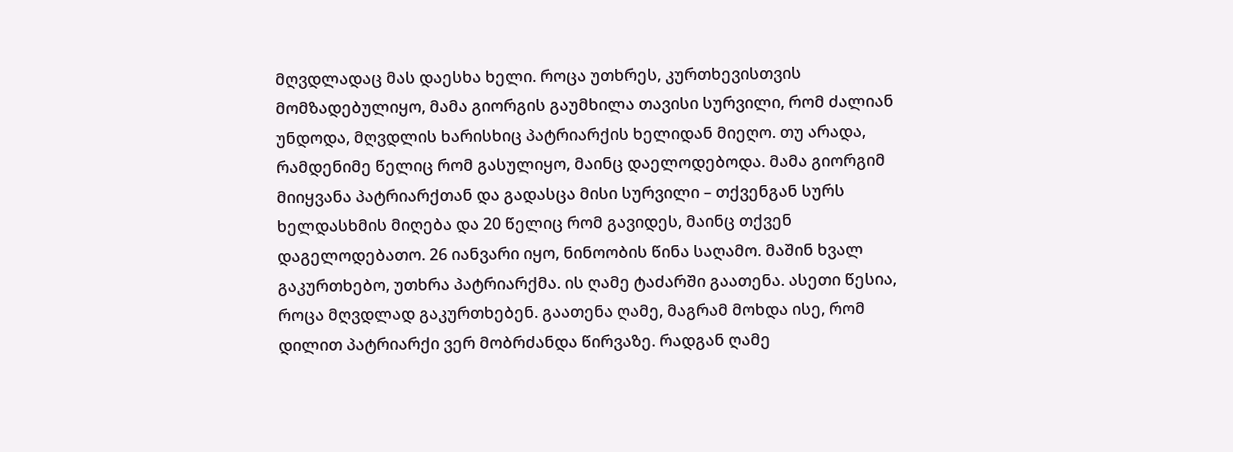მღვდლადაც მას დაესხა ხელი. როცა უთხრეს, კურთხევისთვის მომზადებულიყო, მამა გიორგის გაუმხილა თავისი სურვილი, რომ ძალიან უნდოდა, მღვდლის ხარისხიც პატრიარქის ხელიდან მიეღო. თუ არადა, რამდენიმე წელიც რომ გასულიყო, მაინც დაელოდებოდა. მამა გიორგიმ მიიყვანა პატრიარქთან და გადასცა მისი სურვილი – თქვენგან სურს ხელდასხმის მიღება და 20 წელიც რომ გავიდეს, მაინც თქვენ დაგელოდებათო. 26 იანვარი იყო, ნინოობის წინა საღამო. მაშინ ხვალ გაკურთხებო, უთხრა პატრიარქმა. ის ღამე ტაძარში გაათენა. ასეთი წესია, როცა მღვდლად გაკურთხებენ. გაათენა ღამე, მაგრამ მოხდა ისე, რომ დილით პატრიარქი ვერ მობრძანდა წირვაზე. რადგან ღამე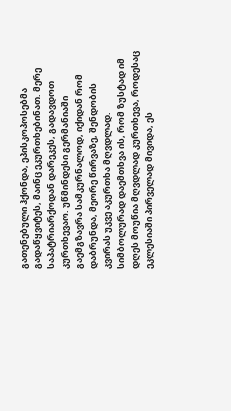გათენებული ჰქონდა, ეპისკოპოსებმა გადაწყვიტეს, მაინც ეკურთხებინათ. მერე საპატრიარქოდან დარეკეს, გადავდოთ კურთხევაო. უწმინდესი გერმანიაში გაემგზავრა სამკურნალოდ, იქიდან რომ დაბრუნდა, მეორე წირვაზე, შენდობის კვირას უკვე აკურთხა მღვდლად. სიმბოლურად დაემთხვა ის, რომ ზუსტად იმ დღეს მოუწია მღვდლად კურთხევა, როდესაც ეკლესიაში პირველად მივიდა, ეს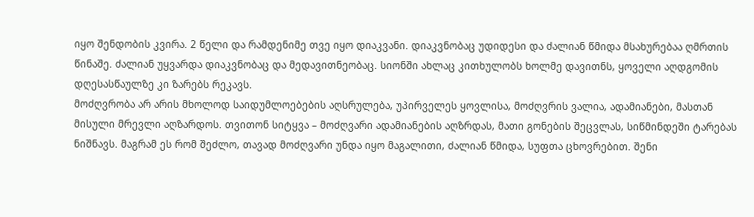იყო შენდობის კვირა. 2 წელი და რამდენიმე თვე იყო დიაკვანი. დიაკვნობაც უდიდესი და ძალიან წმიდა მსახურებაა ღმრთის წინაშე. ძალიან უყვარდა დიაკვნობაც და მედავითნეობაც. სიონში ახლაც კითხულობს ხოლმე დავითნს, ყოველი აღდგომის დღესასწაულზე კი ზარებს რეკავს.
მოძღვრობა არ არის მხოლოდ საიდუმლოებების აღსრულება, უპირველეს ყოვლისა, მოძღვრის ვალია, ადამიანები, მასთან მისული მრევლი აღზარდოს. თვითონ სიტყვა – მოძღვარი ადამიანების აღზრდას, მათი გონების შეცვლას, სიწმინდეში ტარებას ნიშნავს. მაგრამ ეს რომ შეძლო, თავად მოძღვარი უნდა იყო მაგალითი, ძალიან წმიდა, სუფთა ცხოვრებით. შენი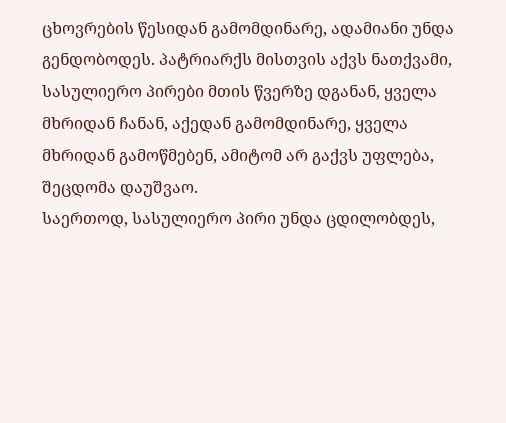ცხოვრების წესიდან გამომდინარე, ადამიანი უნდა გენდობოდეს. პატრიარქს მისთვის აქვს ნათქვამი, სასულიერო პირები მთის წვერზე დგანან, ყველა მხრიდან ჩანან, აქედან გამომდინარე, ყველა მხრიდან გამოწმებენ, ამიტომ არ გაქვს უფლება, შეცდომა დაუშვაო.
საერთოდ, სასულიერო პირი უნდა ცდილობდეს,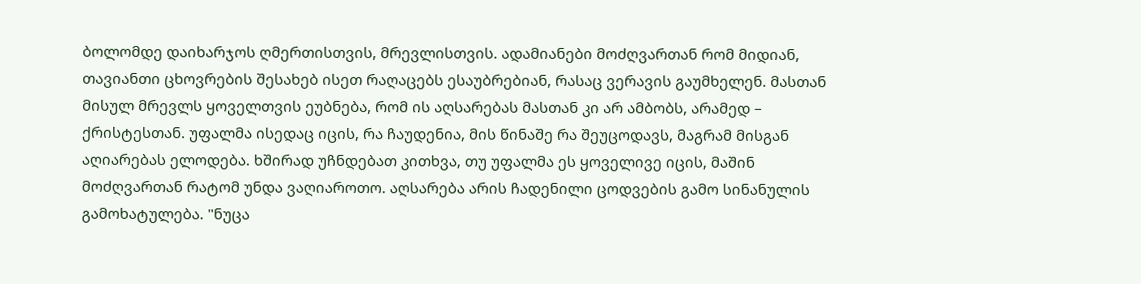ბოლომდე დაიხარჯოს ღმერთისთვის, მრევლისთვის. ადამიანები მოძღვართან რომ მიდიან, თავიანთი ცხოვრების შესახებ ისეთ რაღაცებს ესაუბრებიან, რასაც ვერავის გაუმხელენ. მასთან მისულ მრევლს ყოველთვის ეუბნება, რომ ის აღსარებას მასთან კი არ ამბობს, არამედ – ქრისტესთან. უფალმა ისედაც იცის, რა ჩაუდენია, მის წინაშე რა შეუცოდავს, მაგრამ მისგან აღიარებას ელოდება. ხშირად უჩნდებათ კითხვა, თუ უფალმა ეს ყოველივე იცის, მაშინ მოძღვართან რატომ უნდა ვაღიაროთო. აღსარება არის ჩადენილი ცოდვების გამო სინანულის გამოხატულება. "ნუცა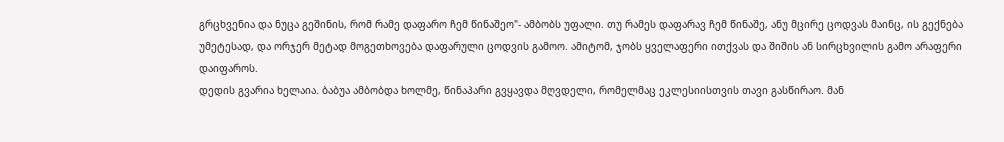გრცხვენია და ნუცა გეშინის, რომ რამე დაფარო ჩემ წინაშეო"- ამბობს უფალი. თუ რამეს დაფარავ ჩემ წინაშე, ანუ მცირე ცოდვას მაინც, ის გექნება უმეტესად, და ორჯერ მეტად მოგეთხოვება დაფარული ცოდვის გამოო. ამიტომ, ჯობს ყველაფერი ითქვას და შიშის ან სირცხვილის გამო არაფერი დაიფაროს.
დედის გვარია ხელაია. ბაბუა ამბობდა ხოლმე, წინაპარი გვყავდა მღვდელი, რომელმაც ეკლესიისთვის თავი გასწირაო. მან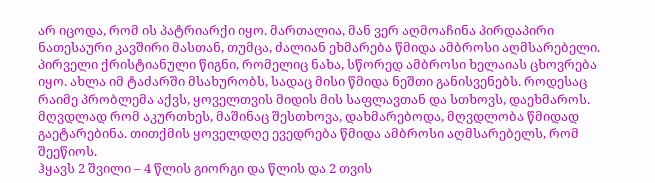არ იცოდა, რომ ის პატრიარქი იყო. მართალია, მან ვერ აღმოაჩინა პირდაპირი ნათესაური კავშირი მასთან, თუმცა, ძალიან ეხმარება წმიდა ამბროსი აღმსარებელი. პირველი ქრისტიანული წიგნი, რომელიც ნახა, სწორედ ამბროსი ხელაიას ცხოვრება იყო. ახლა იმ ტაძარში მსახურობს, სადაც მისი წმიდა ნეშთი განისვენებს. როდესაც რაიმე პრობლემა აქვს, ყოველთვის მიდის მის საფლავთან და სთხოვს, დაეხმაროს. მღვდლად რომ აკურთხეს, მაშინაც შესთხოვა, დახმარებოდა, მღვდლობა წმიდად გაეტარებინა. თითქმის ყოველდღე ევედრება წმიდა ამბროსი აღმსარებელს, რომ შეეწიოს.
ჰყავს 2 შვილი – 4 წლის გიორგი და წლის და 2 თვის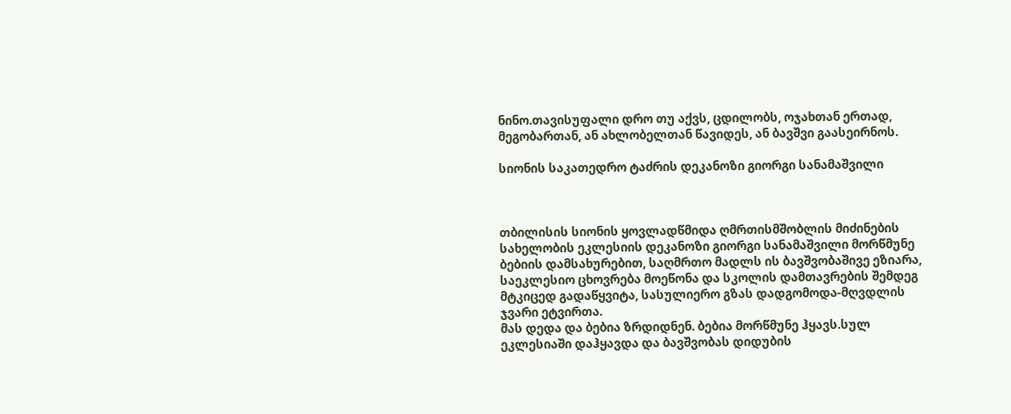ნინო.თავისუფალი დრო თუ აქვს, ცდილობს, ოჯახთან ერთად, მეგობართან, ან ახლობელთან წავიდეს, ან ბავშვი გაასეირნოს.

სიონის საკათედრო ტაძრის დეკანოზი გიორგი სანამაშვილი



თბილისის სიონის ყოვლადწმიდა ღმრთისმშობლის მიძინების სახელობის ეკლესიის დეკანოზი გიორგი სანამაშვილი მორწმუნე ბებიის დამსახურებით, საღმრთო მადლს ის ბავშვობაშივე ეზიარა, საეკლესიო ცხოვრება მოეწონა და სკოლის დამთავრების შემდეგ მტკიცედ გადაწყვიტა, სასულიერო გზას დადგომოდა-მღვდლის ჯვარი ეტვირთა.
მას დედა და ბებია ზრდიდნენ. ბებია მორწმუნე ჰყავს.სულ ეკლესიაში დაჰყავდა და ბავშვობას დიდუბის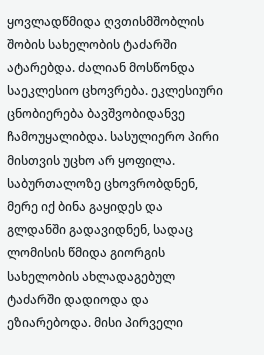ყოვლადწმიდა ღვთისმშობლის შობის სახელობის ტაძარში ატარებდა. ძალიან მოსწონდა საეკლესიო ცხოვრება. ეკლესიური ცნობიერება ბავშვობიდანვე ჩამოუყალიბდა. სასულიერო პირი მისთვის უცხო არ ყოფილა. საბურთალოზე ცხოვრობდნენ, მერე იქ ბინა გაყიდეს და გლდანში გადავიდნენ, სადაც ლომისის წმიდა გიორგის სახელობის ახლადაგებულ ტაძარში დადიოდა და ეზიარებოდა. მისი პირველი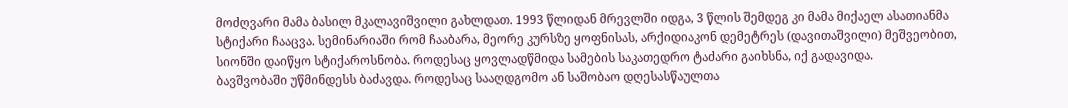მოძღვარი მამა ბასილ მკალავიშვილი გახლდათ. 1993 წლიდან მრევლში იდგა, 3 წლის შემდეგ კი მამა მიქაელ ასათიანმა სტიქარი ჩააცვა. სემინარიაში რომ ჩააბარა, მეორე კურსზე ყოფნისას, არქიდიაკონ დემეტრეს (დავითაშვილი) მეშვეობით, სიონში დაიწყო სტიქაროსნობა. როდესაც ყოვლადწმიდა სამების საკათედრო ტაძარი გაიხსნა, იქ გადავიდა.
ბავშვობაში უწმინდესს ბაძავდა. როდესაც სააღდგომო ან საშობაო დღესასწაულთა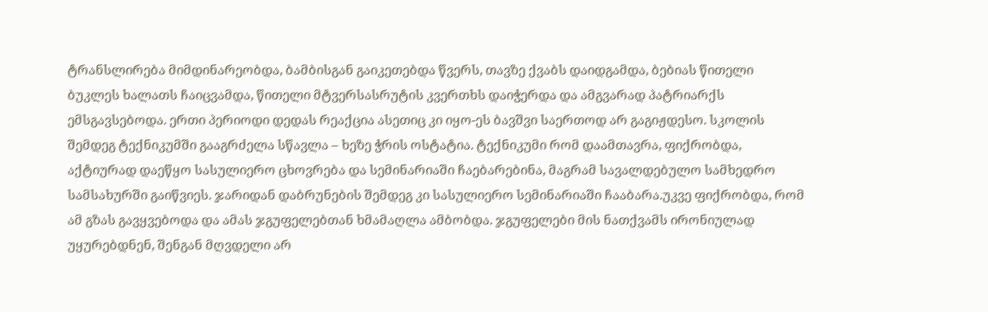ტრანსლირება მიმდინარეობდა, ბამბისგან გაიკეთებდა წვერს, თავზე ქვაბს დაიდგამდა, ბებიას წითელი ბუკლეს ხალათს ჩაიცვამდა, წითელი მტვერსასრუტის კვერთხს დაიჭერდა და ამგვარად პატრიარქს ემსგავსებოდა. ერთი პერიოდი დედას რეაქცია ასეთიც კი იყო-ეს ბავშვი საერთოდ არ გაგიჟდესო. სკოლის შემდეგ ტექნიკუმში გააგრძელა სწავლა – ხეზე ჭრის ოსტატია. ტექნიკუმი რომ დაამთავრა, ფიქრობდა, აქტიურად დაეწყო სასულიერო ცხოვრება და სემინარიაში ჩაებარებინა, მაგრამ სავალდებულო სამხედრო სამსახურში გაიწვიეს. ჯარიდან დაბრუნების შემდეგ კი სასულიერო სემინარიაში ჩააბარა.უკვე ფიქრობდა, რომ ამ გზას გავყვებოდა და ამას ჯგუფელებთან ხმამაღლა ამბობდა. ჯგუფელები მის ნათქვამს ირონიულად უყურებდნენ, შენგან მღვდელი არ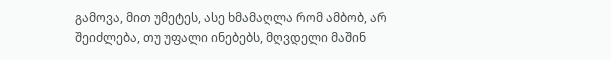გამოვა, მით უმეტეს, ასე ხმამაღლა რომ ამბობ, არ შეიძლება, თუ უფალი ინებებს, მღვდელი მაშინ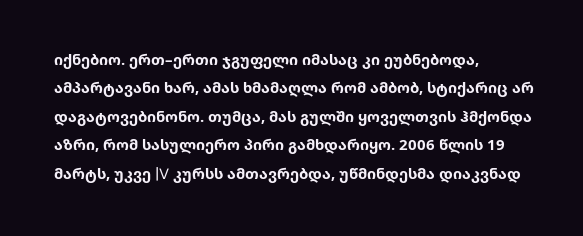იქნებიო. ერთ–ერთი ჯგუფელი იმასაც კი ეუბნებოდა, ამპარტავანი ხარ, ამას ხმამაღლა რომ ამბობ, სტიქარიც არ დაგატოვებინონო. თუმცა, მას გულში ყოველთვის ჰმქონდა აზრი, რომ სასულიერო პირი გამხდარიყო. 2006 წლის 19 მარტს, უკვე |V კურსს ამთავრებდა, უწმინდესმა დიაკვნად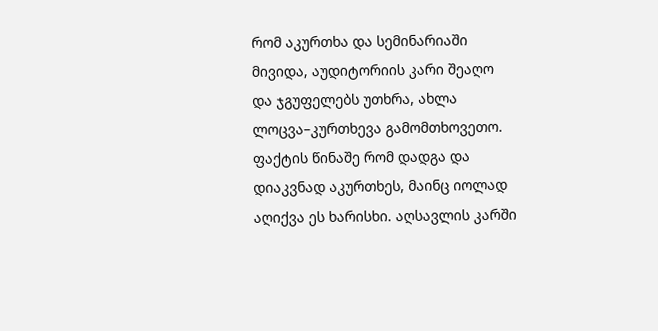რომ აკურთხა და სემინარიაში მივიდა, აუდიტორიის კარი შეაღო და ჯგუფელებს უთხრა, ახლა ლოცვა–კურთხევა გამომთხოვეთო.
ფაქტის წინაშე რომ დადგა და დიაკვნად აკურთხეს, მაინც იოლად აღიქვა ეს ხარისხი. აღსავლის კარში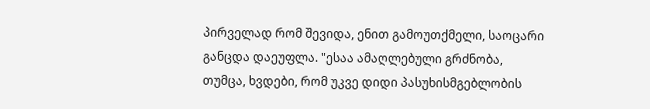პირველად რომ შევიდა, ენით გამოუთქმელი, საოცარი განცდა დაეუფლა. "ესაა ამაღლებული გრძნობა, თუმცა, ხვდები, რომ უკვე დიდი პასუხისმგებლობის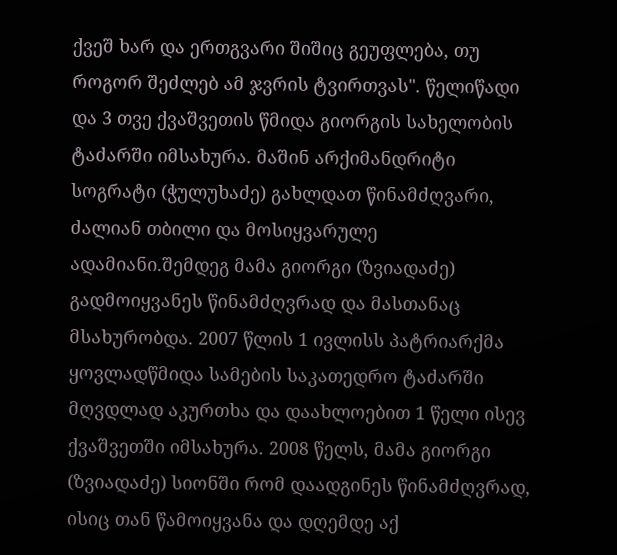ქვეშ ხარ და ერთგვარი შიშიც გეუფლება, თუ როგორ შეძლებ ამ ჯვრის ტვირთვას". წელიწადი და 3 თვე ქვაშვეთის წმიდა გიორგის სახელობის ტაძარში იმსახურა. მაშინ არქიმანდრიტი სოგრატი (ჭულუხაძე) გახლდათ წინამძღვარი, ძალიან თბილი და მოსიყვარულე ადამიანი.შემდეგ მამა გიორგი (ზვიადაძე) გადმოიყვანეს წინამძღვრად და მასთანაც მსახურობდა. 2007 წლის 1 ივლისს პატრიარქმა ყოვლადწმიდა სამების საკათედრო ტაძარში მღვდლად აკურთხა და დაახლოებით 1 წელი ისევ ქვაშვეთში იმსახურა. 2008 წელს, მამა გიორგი (ზვიადაძე) სიონში რომ დაადგინეს წინამძღვრად, ისიც თან წამოიყვანა და დღემდე აქ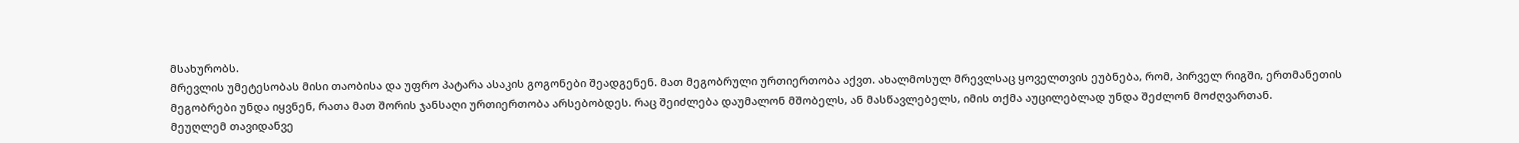მსახურობს.
მრევლის უმეტესობას მისი თაობისა და უფრო პატარა ასაკის გოგონები შეადგენენ. მათ მეგობრული ურთიერთობა აქვთ. ახალმოსულ მრევლსაც ყოველთვის ეუბნება, რომ, პირველ რიგში, ერთმანეთის მეგობრები უნდა იყვნენ, რათა მათ შორის ჯანსაღი ურთიერთობა არსებობდეს. რაც შეიძლება დაუმალონ მშობელს, ან მასწავლებელს, იმის თქმა აუცილებლად უნდა შეძლონ მოძღვართან.
მეუღლემ თავიდანვე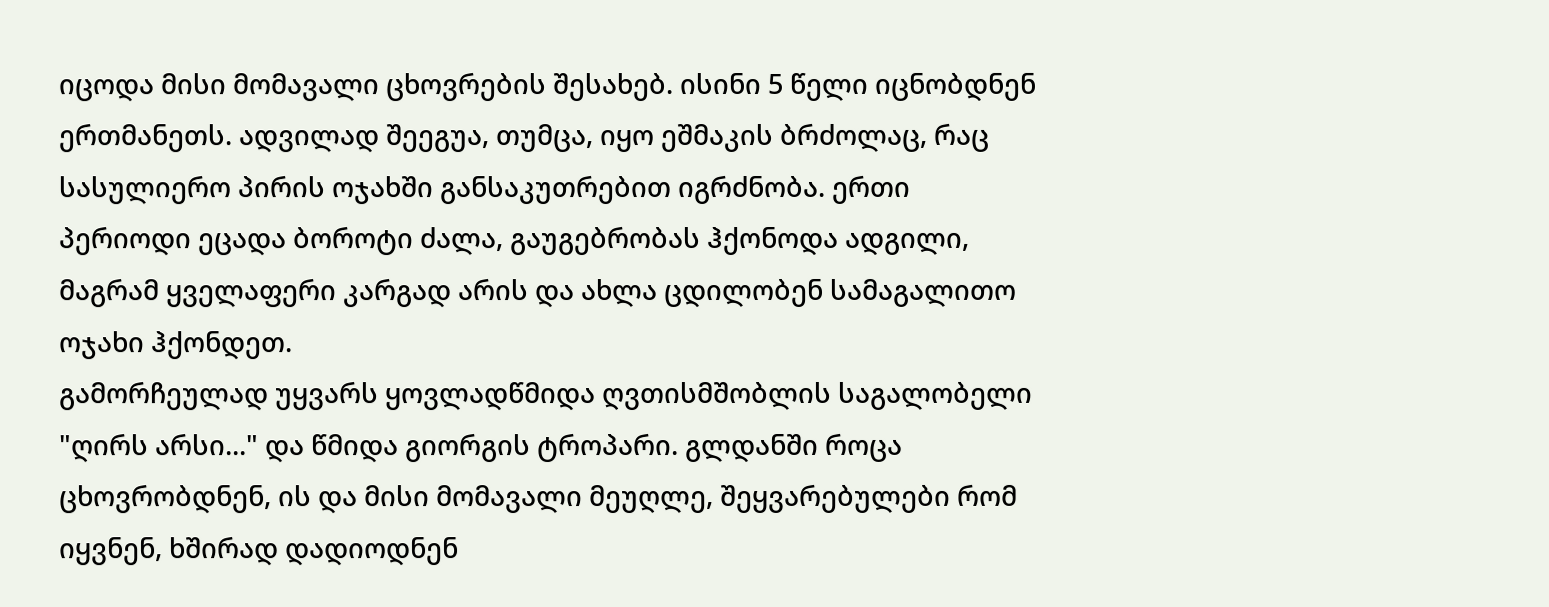იცოდა მისი მომავალი ცხოვრების შესახებ. ისინი 5 წელი იცნობდნენ ერთმანეთს. ადვილად შეეგუა, თუმცა, იყო ეშმაკის ბრძოლაც, რაც სასულიერო პირის ოჯახში განსაკუთრებით იგრძნობა. ერთი პერიოდი ეცადა ბოროტი ძალა, გაუგებრობას ჰქონოდა ადგილი, მაგრამ ყველაფერი კარგად არის და ახლა ცდილობენ სამაგალითო ოჯახი ჰქონდეთ.
გამორჩეულად უყვარს ყოვლადწმიდა ღვთისმშობლის საგალობელი "ღირს არსი..." და წმიდა გიორგის ტროპარი. გლდანში როცა ცხოვრობდნენ, ის და მისი მომავალი მეუღლე, შეყვარებულები რომ იყვნენ, ხშირად დადიოდნენ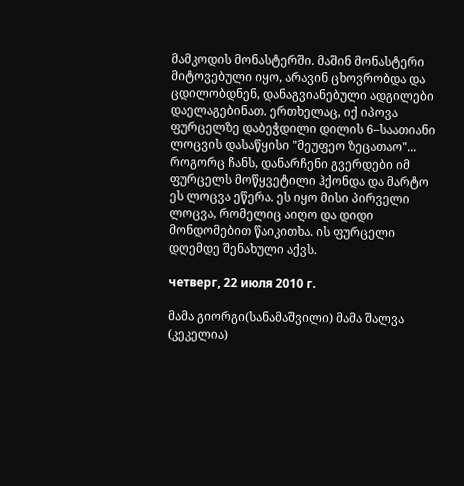მამკოდის მონასტერში. მაშინ მონასტერი მიტოვებული იყო, არავინ ცხოვრობდა და ცდილობდნენ, დანაგვიანებული ადგილები დაელაგებინათ. ერთხელაც, იქ იპოვა ფურცელზე დაბეჭდილი დილის 6–საათიანი ლოცვის დასაწყისი "მეუფეო ზეცათაო"... როგორც ჩანს, დანარჩენი გვერდები იმ ფურცელს მოწყვეტილი ჰქონდა და მარტო ეს ლოცვა ეწერა. ეს იყო მისი პირველი ლოცვა, რომელიც აიღო და დიდი მონდომებით წაიკითხა. ის ფურცელი დღემდე შენახული აქვს.

четверг, 22 июля 2010 г.

მამა გიორგი(სანამაშვილი) მამა შალვა (კეკელია)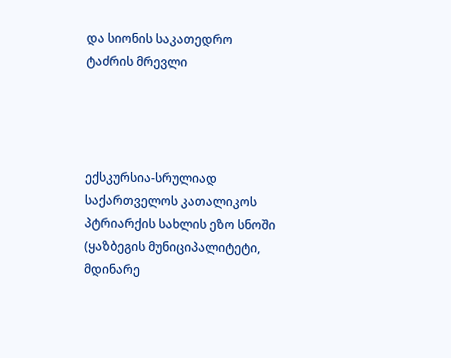და სიონის საკათედრო ტაძრის მრევლი




ექსკურსია-სრულიად საქართველოს კათალიკოს პტრიარქის სახლის ეზო სნოში (ყაზბეგის მუნიციპალიტეტი, მდინარე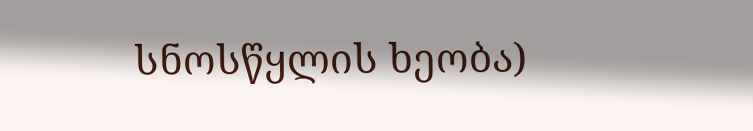სნოსწყლის ხეობა)